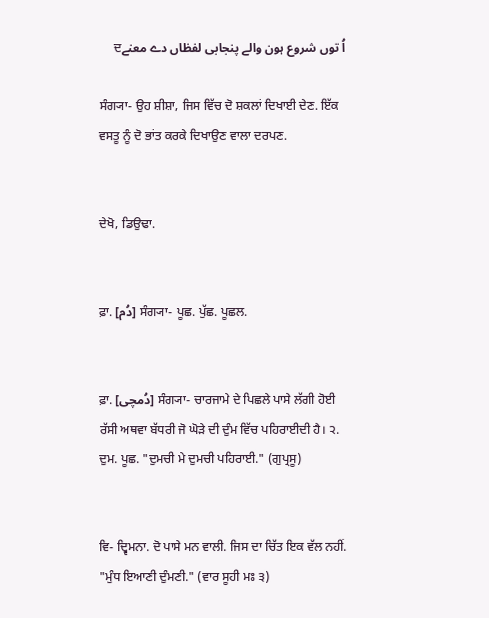اُ توں شروع ہون والے پنجابی لفظاں دے معنےਦ

ਸੰਗ੍ਯਾ- ਉਹ ਸ਼ੀਸ਼ਾ, ਜਿਸ ਵਿੱਚ ਦੋ ਸ਼ਕਲਾਂ ਦਿਖਾਈ ਦੇਣ. ਇੱਕ ਵਸਤੂ ਨੂੰ ਦੋ ਭਾਂਤ ਕਰਕੇ ਦਿਖਾਉਣ ਵਾਲਾ ਦਰਪਣ.


ਦੇਖੋ, ਡਿਉਢਾ.


ਫ਼ਾ. [دُم] ਸੰਗ੍ਯਾ- ਪੂਛ. ਪੁੱਛ. ਪੂਛਲ.


ਫ਼ਾ. [دُمچی] ਸੰਗ੍ਯਾ- ਚਾਰਜਾਮੇ ਦੇ ਪਿਛਲੇ ਪਾਸੇ ਲੱਗੀ ਹੋਈ ਰੱਸੀ ਅਥਵਾ ਬੱਧਰੀ ਜੋ ਘੋੜੇ ਦੀ ਦੁੰਮ ਵਿੱਚ ਪਹਿਰਾਈਦੀ ਹੈ। ੨. ਦੁਮ. ਪੂਛ. "ਦੁਮਚੀ ਮੇ ਦੁਮਚੀ ਪਹਿਰਾਈ." (ਗੁਪ੍ਰਸੂ)


ਵਿ- ਦ੍ਵਿਮਨਾ. ਦੋ ਪਾਸੇ ਮਨ ਵਾਲੀ. ਜਿਸ ਦਾ ਚਿੱਤ ਇਕ ਵੱਲ ਨਹੀਂ. "ਮੁੰਧ ਇਆਣੀ ਦੁੰਮਣੀ." (ਵਾਰ ਸੂਹੀ ਮਃ ੩)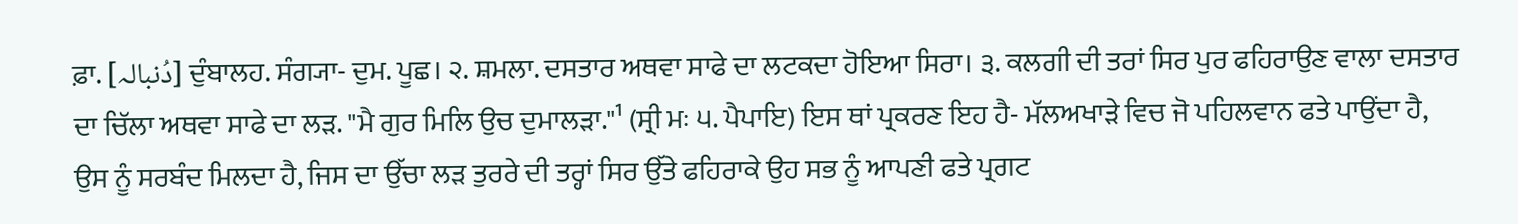ਫ਼ਾ. [دُنبالہ] ਦੁੰਬਾਲਹ. ਸੰਗ੍ਯਾ- ਦੁਮ. ਪੂਛ। ੨. ਸ਼ਮਲਾ. ਦਸਤਾਰ ਅਥਵਾ ਸਾਫੇ ਦਾ ਲਟਕਦਾ ਹੋਇਆ ਸਿਰਾ। ੩. ਕਲਗੀ ਦੀ ਤਰਾਂ ਸਿਰ ਪੁਰ ਫਹਿਰਾਉਣ ਵਾਲਾ ਦਸਤਾਰ ਦਾ ਚਿੱਲਾ ਅਥਵਾ ਸਾਫੇ ਦਾ ਲੜ. "ਮੈ ਗੁਰ ਮਿਲਿ ਉਚ ਦੁਮਾਲੜਾ."¹ (ਸ੍ਰੀ ਮਃ ੫. ਪੈਪਾਇ) ਇਸ ਥਾਂ ਪ੍ਰਕਰਣ ਇਹ ਹੈ- ਮੱਲਅਖਾੜੇ ਵਿਚ ਜੋ ਪਹਿਲਵਾਨ ਫਤੇ ਪਾਉਂਦਾ ਹੈ, ਉਸ ਨੂੰ ਸਰਬੰਦ ਮਿਲਦਾ ਹੈ, ਜਿਸ ਦਾ ਉੱਚਾ ਲੜ ਤੁਰਰੇ ਦੀ ਤਰ੍ਹਾਂ ਸਿਰ ਉੱਤੇ ਫਹਿਰਾਕੇ ਉਹ ਸਭ ਨੂੰ ਆਪਣੀ ਫਤੇ ਪ੍ਰਗਟ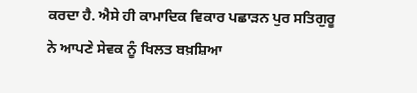ਕਰਦਾ ਹੈ. ਐਸੇ ਹੀ ਕਾਮਾਦਿਕ ਵਿਕਾਰ ਪਛਾੜਨ ਪੁਰ ਸਤਿਗੁਰੂ ਨੇ ਆਪਣੇ ਸੇਵਕ ਨੂੰ ਖਿਲਤ ਬਖ਼ਸ਼ਿਆ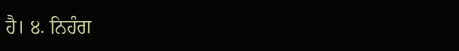ਹੈ। ੪. ਨਿਹੰਗ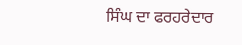ਸਿੰਘ ਦਾ ਫਰਹਰੇਦਾਰ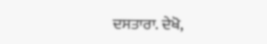ਦਸਤਾਰਾ. ਦੇਖੋ,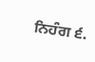ਨਿਹੰਗ ੬.